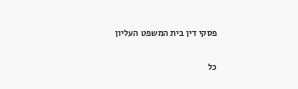פסקי דין בית המשפט העליון

כל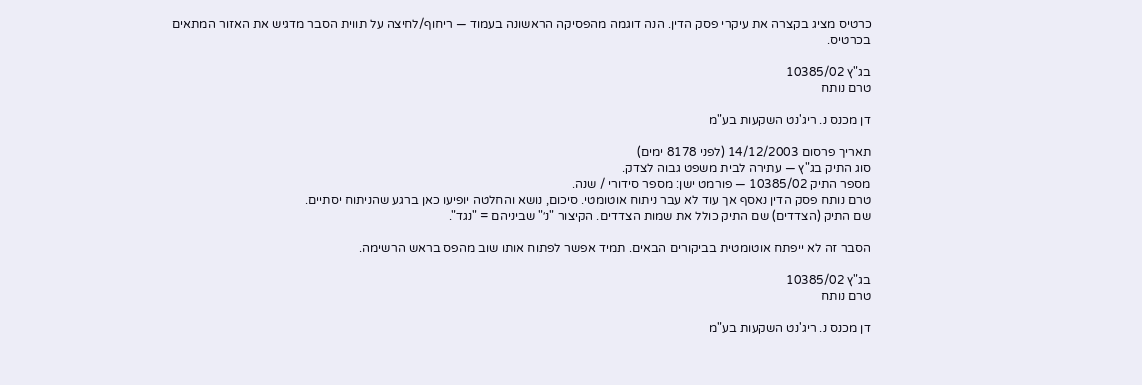כרטיס מציג בקצרה את עיקרי פסק הדין. הנה דוגמה מהפסיקה הראשונה בעמוד — ריחוף/לחיצה על תווית הסבר מדגיש את האזור המתאים בכרטיס.

בג"ץ 10385/02
טרם נותח

דן מכנס נ. ריג'נט השקעות בע"מ

תאריך פרסום 14/12/2003 (לפני 8178 ימים)
סוג התיק בג"ץ — עתירה לבית משפט גבוה לצדק.
מספר התיק 10385/02 — פורמט ישן: מספר סידורי / שנה.
טרם נותח פסק הדין נאסף אך עוד לא עבר ניתוח אוטומטי. סיכום, נושא והחלטה יופיעו כאן ברגע שהניתוח יסתיים.
שם התיק (הצדדים) שם התיק כולל את שמות הצדדים. הקיצור "נ׳" שביניהם = "נגד".

הסבר זה לא ייפתח אוטומטית בביקורים הבאים. תמיד אפשר לפתוח אותו שוב מהפס בראש הרשימה.

בג"ץ 10385/02
טרם נותח

דן מכנס נ. ריג'נט השקעות בע"מ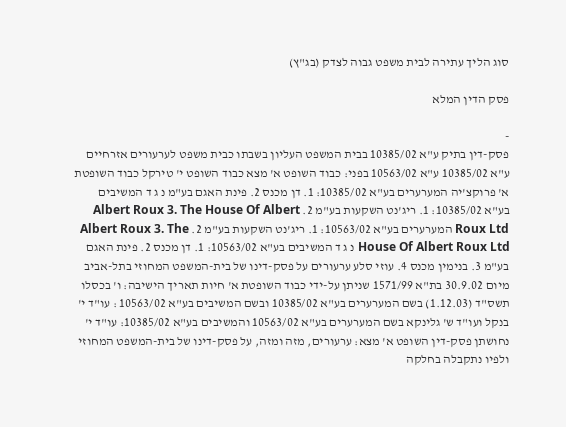סוג הליך עתירה לבית משפט גבוה לצדק (בג"ץ)

פסק הדין המלא

-
פסק-דין בתיק ע"א 10385/02 בבית המשפט העליון בשבתו כבית משפט לערעורים אזרחיים ע"א 10385/02 ע"א 10563/02 בפני: כבוד השופט א' מצא כבוד השופט י' טירקל כבוד השופטת א' פרוקצ'יה המערערים בע"א 10385/02: 1. דן מכנס 2. פינת האגם בע"מ נ ג ד המשיבים בע"א 10385/02: 1. ריג'נט השקעות בע"מ 2. Albert Roux 3. The House Of Albert Roux Ltd המערערים בע"א 10563/02: 1. ריג'נט השקעות בע"מ 2. Albert Roux 3. The House Of Albert Roux Ltd נ ג ד המשיבים בע"א 10563/02: 1. דן מכנס 2. פינת האגם בע"מ 3. בנימין מכנס 4. עוזי סלע ערעורים על פסק-דינו של בית-המשפט המחוזי בתל-אביב מיום 30.9.02 בת"א 1571/99 שניתן על-ידי כבוד השופטת א' חיות תאריך הישיבה: ו' בכסלו תשס"ד (1.12.03) בשם המערערים בע"א 10385/02 ובשם המשיבים בע"א 10563/02 : עו"ד י' בנקל ועו"ד ש' גלינקא בשם המערערים בע"א 10563/02 והמשיבים בע"א 10385/02: עו"ד י' נחושתן פסק-דין השופט א' מצא: ערעורים, מזה ומזה, על פסק-דינו של בית-המשפט המחוזי ולפיו נתקבלה בחלקה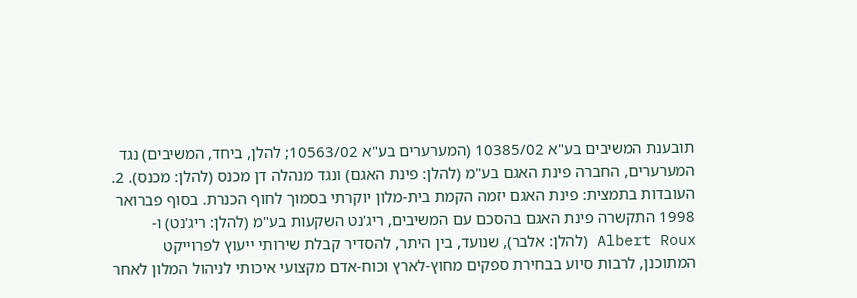תובענת המשיבים בע"א 10385/02 (המערערים בע"א 10563/02; להלן, ביחד, המשיבים) נגד המערערים, החברה פינת האגם בע"מ (להלן: פינת האגם) ונגד מנהלה דן מכנס (להלן: מכנס). 2. העובדות בתמצית: פינת האגם יזמה הקמת בית-מלון יוקרתי בסמוך לחוף הכנרת. בסוף פברואר 1998 התקשרה פינת האגם בהסכם עם המשיבים, ריג'נט השקעות בע"מ (להלן: ריג'נט) ו-Albert Roux (להלן: אלבר), שנועד, בין היתר, להסדיר קבלת שירותי ייעוץ לפרוייקט המתוכנן, לרבות סיוע בבחירת ספקים מחוץ-לארץ וכוח-אדם מקצועי איכותי לניהול המלון לאחר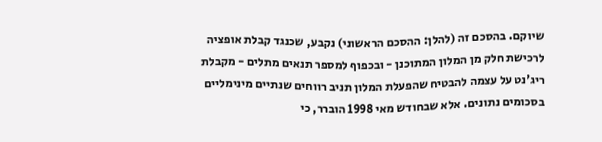שיוקם. בהסכם זה (להלן: ההסכם הראשוני) נקבע, שכנגד קבלת אופציה לרכישת חלק מן המלון המתוכנן - ובכפוף למספר תנאים מתלים - מקבלת ריג'נט על עצמה להבטיח שהפעלת המלון תניב רווחים שנתיים מינימליים בסכומים נתונים. אלא שבחודש מאי 1998 הוברר, כי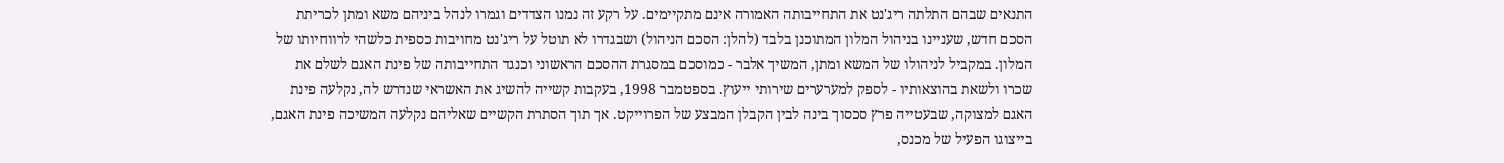התנאים שבהם התלתה ריג'נט את התחייבותה האמורה אינם מתקיימים. על רקע זה נמנו הצדדים וגמרו לנהל ביניהם משא ומתן לכריתת הסכם חדש, שעניינו בניהול המלון המתוכנן בלבד (להלן: הסכם הניהול) ושבגדרו לא תוטל על ריג'נט מחויבות כספית כלשהי לרווחיותו של המלון. במקביל לניהולו של המשא ומתן, המשיך אלבר - כמוסכם במסגרת ההסכם הראשוני וכנגד התחייבותה של פינת האגם לשלם את שכרו ולשאת בהוצאותיו - לספק למערערים שירותי ייעוץ. בספטמבר 1998, בעקבות קשייה להשיג את האשראי שנדרש לה, נקלעה פינת האגם למצוקה, שבעטייה פרץ סכסוך בינה לבין הקבלן המבצע של הפרוייקט. אך תוך הסתרת הקשיים שאליהם נקלעה המשיכה פינת האגם, בייצוגו הפעיל של מכנס,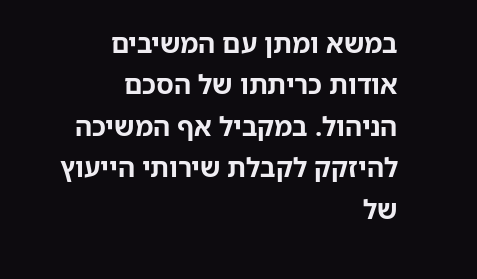במשא ומתן עם המשיבים אודות כריתתו של הסכם הניהול. במקביל אף המשיכה להיזקק לקבלת שירותי הייעוץ של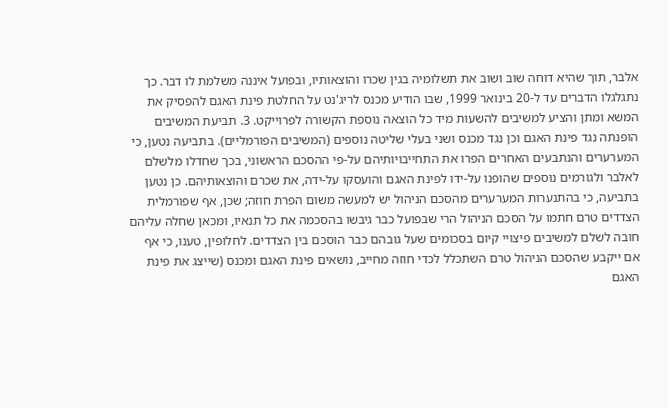אלבר, תוך שהיא דוחה שוב ושוב את תשלומיה בגין שכרו והוצאותיו, ובפועל איננה משלמת לו דבר. כך נתגלגלו הדברים עד ל-20 בינואר 1999, שבו הודיע מכנס לריג'נט על החלטת פינת האגם להפסיק את המשא ומתן והציע למשיבים להשעות מיד כל הוצאה נוספת הקשורה לפרוייקט. 3. תביעת המשיבים הופנתה נגד פינת האגם וכן נגד מכנס ושני בעלי שליטה נוספים (המשיבים הפורמליים). בתביעה נטען, כי המערערים והנתבעים האחרים הפרו את התחייבויותיהם על-פי ההסכם הראשוני, בכך שחדלו מלשלם לאלבר ולגורמים נוספים שהופנו על-ידו לפינת האגם והועסקו על-ידה, את שכרם והוצאותיהם. כן נטען בתביעה, כי בהתנערות המערערים מהסכם הניהול יש למעשה משום הפרת חוזה; שכן, אף שפורמלית הצדדים טרם חתמו על הסכם הניהול הרי שבפועל כבר גיבשו בהסכמה את כל תנאיו, ומכאן שחלה עליהם חובה לשלם למשיבים פיצויי קיום בסכומים שעל גובהם כבר הוסכם בין הצדדים. לחלופין, טענו, כי אף אם ייקבע שהסכם הניהול טרם השתכלל לכדי חוזה מחייב, נושאים פינת האגם ומכנס (שייצג את פינת האגם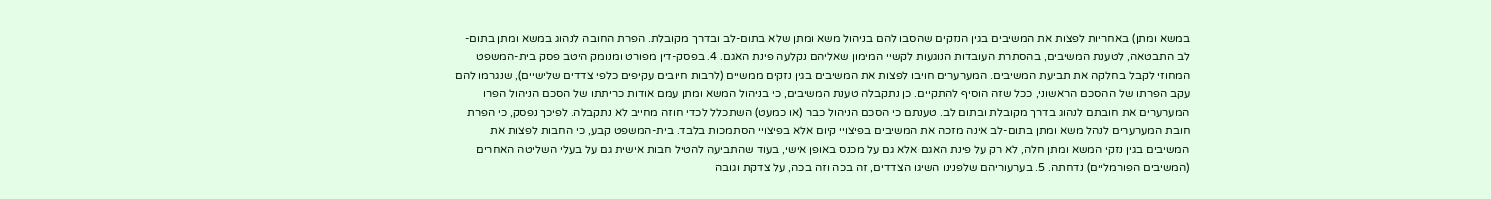במשא ומתן) באחריות לפצות את המשיבים בגין הנזקים שהסבו להם בניהול משא ומתן שלא בתום-לב ובדרך מקובלת. הפרת החובה לנהוג במשא ומתן בתום-לב התבטאה, לטענת המשיבים, בהסתרת העובדות הנוגעות לקשיי המימון שאליהם נקלעה פינת האגם. 4. בפסק-דין מפורט ומנומק היטב פסק בית-המשפט המחוזי לקבל בחלקה את תביעת המשיבים. המערערים חויבו לפצות את המשיבים בגין נזקים ממשיים (לרבות חיובים עקיפים כלפי צדדים שלישיים), שנגרמו להם עקב הפרתו של ההסכם הראשוני, ככל שזה הוסיף להתקיים. כן נתקבלה טענת המשיבים, כי בניהול המשא ומתן עמם אודות כריתתו של הסכם הניהול הפרו המערערים את חובתם לנהוג בדרך מקובלת ובתום לב. טענתם כי הסכם הניהול כבר (או כמעט) השתכלל לכדי חוזה מחייב לא נתקבלה. לפיכך נפסק, כי הפרת חובת המערערים לנהל משא ומתן בתום-לב אינה מזכה את המשיבים בפיצויי קיום אלא בפיצויי הסתמכות בלבד. בית-המשפט קבע, כי החבות לפצות את המשיבים בגין נזקי המשא ומתן חלה, לא רק על פינת האגם אלא גם על מכנס באופן אישי, בעוד שהתביעה להטיל חבות אישית גם על בעלי השליטה האחרים (המשיבים הפורמליים) נדחתה. 5. בערעוריהם שלפנינו השיגו הצדדים, זה בכה וזה בכה, על צדקת וגובה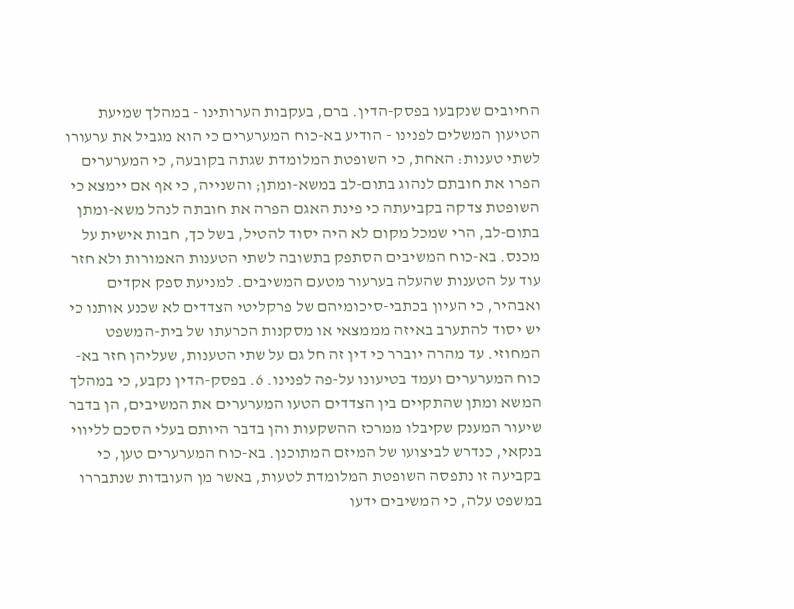החיובים שנקבעו בפסק-הדין. ברם, בעקבות הערותינו - במהלך שמיעת הטיעון המשלים לפנינו - הודיע בא-כוח המערערים כי הוא מגביל את ערעורו לשתי טענות: האחת, כי השופטת המלומדת שגתה בקובעה, כי המערערים הפרו את חובתם לנהוג בתום-לב במשא-ומתן; והשנייה, כי אף אם יימצא כי השופטת צדקה בקביעתה כי פינת האגם הפרה את חובתה לנהל משא-ומתן בתום-לב, הרי שמכל מקום לא היה יסוד להטיל, בשל כך, חבות אישית על מכנס. בא-כוח המשיבים הסתפק בתשובה לשתי הטענות האמורות ולא חזר עוד על הטענות שהעלה בערעור מטעם המשיבים. למניעת ספק אקדים ואבהיר, כי העיון בכתבי-סיכומיהם של פרקליטי הצדדים לא שכנע אותנו כי יש יסוד להתערב באיזה מממצאי או מסקנות הכרעתו של בית-המשפט המחוזי. עד מהרה יוברר כי דין זה חל גם על שתי הטענות, שעליהן חזר בא-כוח המערערים ועמד בטיעונו על-פה לפנינו. 6. בפסק-הדין נקבע, כי במהלך המשא ומתן שהתקיים בין הצדדים הטעו המערערים את המשיבים, הן בדבר שיעור המענק שקיבלו ממרכז ההשקעות והן בדבר היותם בעלי הסכם לליווי בנקאי, כנדרש לביצועו של המיזם המתוכנן. בא-כוח המערערים טען, כי בקביעה זו נתפסה השופטת המלומדת לטעות, באשר מן העובדות שנתבררו במשפט עלה, כי המשיבים ידעו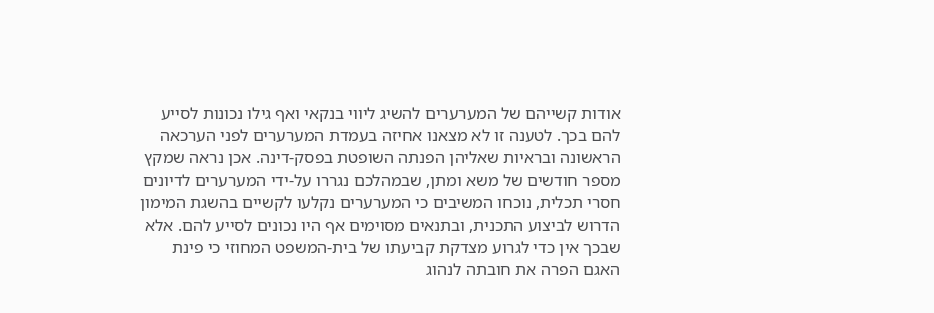אודות קשייהם של המערערים להשיג ליווי בנקאי ואף גילו נכונות לסייע להם בכך. לטענה זו לא מצאנו אחיזה בעמדת המערערים לפני הערכאה הראשונה ובראיות שאליהן הפנתה השופטת בפסק-דינה. אכן נראה שמקץ מספר חודשים של משא ומתן, שבמהלכם נגררו על-ידי המערערים לדיונים חסרי תכלית, נוכחו המשיבים כי המערערים נקלעו לקשיים בהשגת המימון הדרוש לביצוע התכנית, ובתנאים מסוימים אף היו נכונים לסייע להם. אלא שבכך אין כדי לגרוע מצדקת קביעתו של בית-המשפט המחוזי כי פינת האגם הפרה את חובתה לנהוג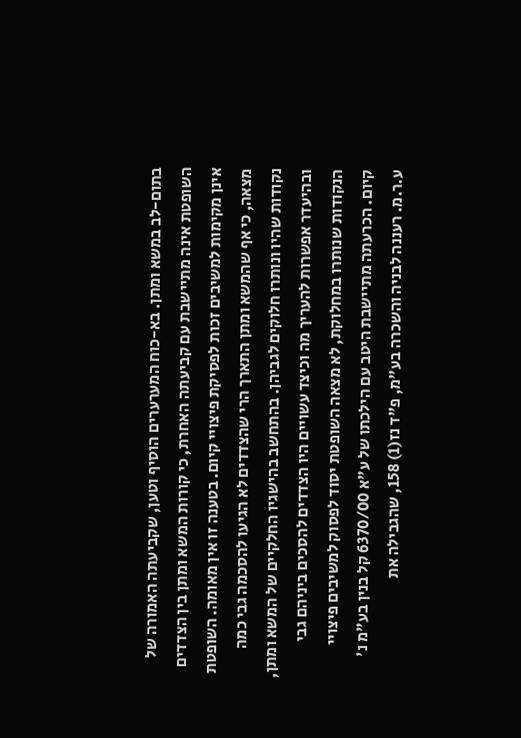בתום-לב במשא ומתן. בא-כוח המערערים הוסיף וטען, שקביעתה האמורה של השופטת אינה מתיישבת עם קביעתה האחרת, כי קורות המשא ומתן בין הצדדים אינן מקימות למשיבים זכות לפסיקת פיצויי קיום. בטענה זו אין מאומה. השופטת מצאה, כי אף שהמשא ומתן התארך הרי שהצדדים לא הגיעו להסכמה גבי כמה נקודות שהיו ונותרו חלוקים לגביהן. בהתחשב בהישגיו החלקיים של המשא ומתן, ובהיעדר אפשרות להעריך מה וכיצד עשויים היו הצדדים להסכים ביניהם גבי הנקודות שנותרו במחלוקת, לא מצאה השופטת יסוד לפסוק למשיבים פיצויי קיום. הכרעתה מתיישבת היטב עם הילכתו של ע"א 6370/00 קל בנין בע"מ נ' ע.ר.מ. רעננה לבניה והשכרה בע"מ, פ"ד נז(1) 158, שהגבילה את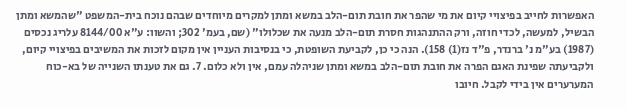האפשרות לחייב בפיצויי קיום את מי שהפר את חובת תום-הלב במשא ומתן למקרים מיוחדים שבהם נוכח בית-המשפט "שהמשא ומתן הבשיל, למעשה, לכדי חוזה, ורק ההתנהגות חסרת תום-הלב מנעה את שכלולו" (שם, בעמ' 302; והשוו: ע"א 8144/00 עלריג נכסים (1987) בע"מ נ' ברנדר, פ"ד נז(1) 158). הנה כי כן, לקביעת השופטת, כי בנסיבות העניין אין מקום לזכות את המשיבים בפיצויי קיום, ולקביעתה שפינת האגם הפרה את חובת תום-הלב במשא ומתן שניהלה עמם, אין ולא כלום. 7. גם את טענתו השנייה של בא-כוח המערערים אין בידי לקבל. חיובו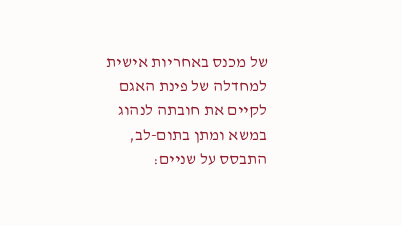של מכנס באחריות אישית למחדלה של פינת האגם לקיים את חובתה לנהוג במשא ומתן בתום-לב, התבסס על שניים: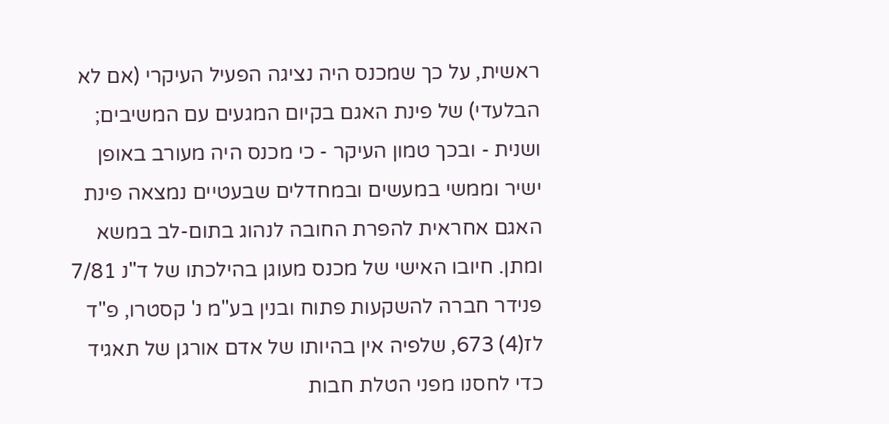ראשית, על כך שמכנס היה נציגה הפעיל העיקרי (אם לא הבלעדי) של פינת האגם בקיום המגעים עם המשיבים; ושנית - ובכך טמון העיקר - כי מכנס היה מעורב באופן ישיר וממשי במעשים ובמחדלים שבעטיים נמצאה פינת האגם אחראית להפרת החובה לנהוג בתום-לב במשא ומתן. חיובו האישי של מכנס מעוגן בהילכתו של ד"נ 7/81 פנידר חברה להשקעות פתוח ובנין בע"מ נ' קסטרו, פ"ד לז(4) 673, שלפיה אין בהיותו של אדם אורגן של תאגיד כדי לחסנו מפני הטלת חבות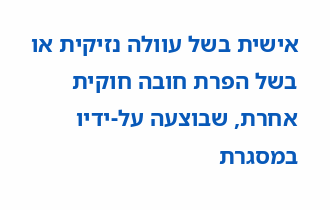אישית בשל עוולה נזיקית או בשל הפרת חובה חוקית אחרת, שבוצעה על-ידיו במסגרת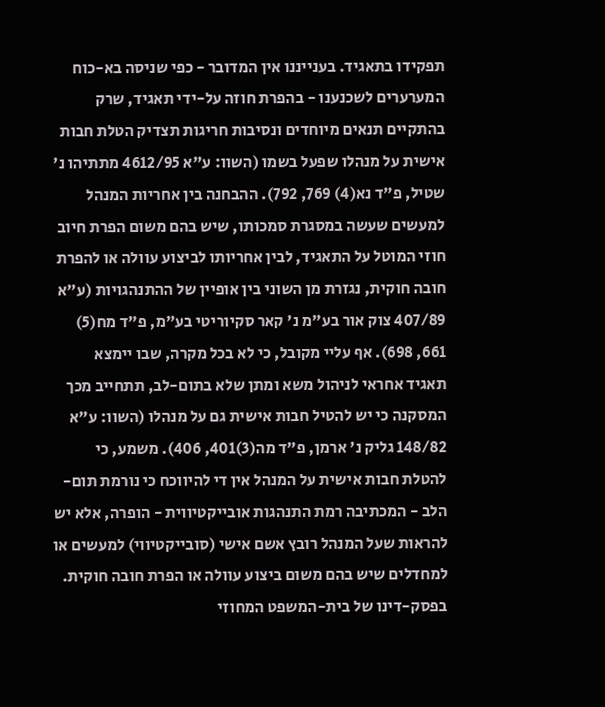תפקידו בתאגיד. בענייננו אין המדובר - כפי שניסה בא-כוח המערערים לשכנענו - בהפרת חוזה על-ידי תאגיד, שרק בהתקיים תנאים מיוחדים ונסיבות חריגות תצדיק הטלת חבות אישית על מנהלו שפעל בשמו (השוו: ע"א 4612/95 מתתיהו נ' שטיל, פ"ד נא(4) 769, 792). ההבחנה בין אחריות המנהל למעשים שעשה במסגרת סמכותו, שיש בהם משום הפרת חיוב חוזי המוטל על התאגיד, לבין אחריותו לביצוע עוולה או להפרת חובה חוקית, נגזרת מן השוני בין אופיין של ההתנהגויות (ע"א 407/89 צוק אור בע"מ נ' קאר סקיוריטי בע"מ, פ"ד מח(5) 661, 698). אף עליי מקובל, כי לא בכל מקרה, שבו יימצא תאגיד אחראי לניהול משא ומתן שלא בתום-לב, תתחייב מכך המסקנה כי יש להטיל חבות אישית גם על מנהלו (השוו: ע"א 148/82 גליק נ' ארמן, פ"ד מה(3)401, 406). משמע, כי להטלת חבות אישית על המנהל אין די להיווכח כי נורמת תום-הלב - המכתיבה רמת התנהגות אובייקטיווית - הופרה, אלא יש להראות שעל המנהל רובץ אשם אישי (סובייקטיווי) למעשים או למחדלים שיש בהם משום ביצוע עוולה או הפרת חובה חוקית. בפסק-דינו של בית-המשפט המחוזי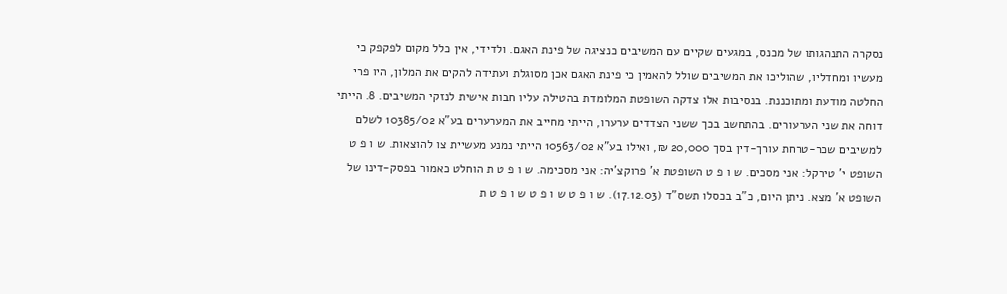נסקרה התנהגותו של מכנס, במגעים שקיים עם המשיבים כנציגה של פינת האגם. ולדידי, אין כלל מקום לפקפק כי מעשיו ומחדליו, שהוליכו את המשיבים שולל להאמין כי פינת האגם אכן מסוגלת ועתידה להקים את המלון, היו פרי החלטה מודעת ומתוכננת. בנסיבות אלו צדקה השופטת המלומדת בהטילה עליו חבות אישית לנזקי המשיבים. 8. הייתי דוחה את שני הערעורים. בהתחשב בכך ששני הצדדים ערערו, הייתי מחייב את המערערים בע"א 10385/02 לשלם למשיבים שכר-טרחת עורך-דין בסך 20,000 ₪, ואילו בע"א 10563/02 הייתי נמנע מעשיית צו להוצאות. ש ו פ ט השופט י' טירקל: אני מסכים. ש ו פ ט השופטת א' פרוקצ'יה: אני מסכימה. ש ו פ ט ת הוחלט כאמור בפסק-דינו של השופט א' מצא. ניתן היום, כ"ב בכסלו תשס"ד (17.12.03). ש ו פ ט ש ו פ ט ש ו פ ט ת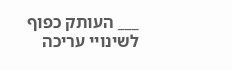___ העותק כפוף לשינויי עריכה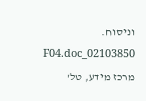וניסוח. 02103850_F04.doc מרכז מידע, טל'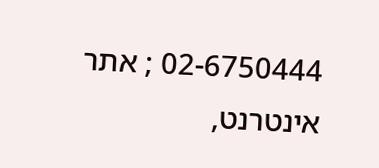02-6750444 ; אתר אינטרנט,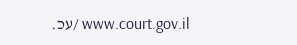www.court.gov.il /עכ.